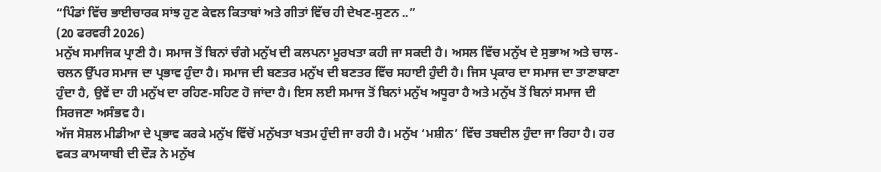“ਪਿੰਡਾਂ ਵਿੱਚ ਭਾਈਚਾਰਕ ਸਾਂਝ ਹੁਣ ਕੇਵਲ ਕਿਤਾਬਾਂ ਅਤੇ ਗੀਤਾਂ ਵਿੱਚ ਹੀ ਦੇਖਣ-ਸੁਣਨ ..”
(20 ਫਰਵਰੀ 2026)
ਮਨੁੱਖ ਸਮਾਜਿਕ ਪ੍ਰਾਣੀ ਹੈ। ਸਮਾਜ ਤੋਂ ਬਿਨਾਂ ਚੰਗੇ ਮਨੁੱਖ ਦੀ ਕਲਪਨਾ ਮੂਰਖਤਾ ਕਹੀ ਜਾ ਸਕਦੀ ਹੈ। ਅਸਲ ਵਿੱਚ ਮਨੁੱਖ ਦੇ ਸੁਭਾਅ ਅਤੇ ਚਾਲ-ਚਲਨ ਉੱਪਰ ਸਮਾਜ ਦਾ ਪ੍ਰਭਾਵ ਹੁੰਦਾ ਹੈ। ਸਮਾਜ ਦੀ ਬਣਤਰ ਮਨੁੱਖ ਦੀ ਬਣਤਰ ਵਿੱਚ ਸਹਾਈ ਹੁੰਦੀ ਹੈ। ਜਿਸ ਪ੍ਰਕਾਰ ਦਾ ਸਮਾਜ ਦਾ ਤਾਣਾਬਾਣਾ ਹੁੰਦਾ ਹੈ, ਉਵੇਂ ਦਾ ਹੀ ਮਨੁੱਖ ਦਾ ਰਹਿਣ-ਸਹਿਣ ਹੋ ਜਾਂਦਾ ਹੈ। ਇਸ ਲਈ ਸਮਾਜ ਤੋਂ ਬਿਨਾਂ ਮਨੁੱਖ ਅਧੂਰਾ ਹੈ ਅਤੇ ਮਨੁੱਖ ਤੋਂ ਬਿਨਾਂ ਸਮਾਜ ਦੀ ਸਿਰਜਣਾ ਅਸੰਭਵ ਹੈ।
ਅੱਜ ਸੋਸ਼ਲ ਮੀਡੀਆ ਦੇ ਪ੍ਰਭਾਵ ਕਰਕੇ ਮਨੁੱਖ ਵਿੱਚੋਂ ਮਨੁੱਖਤਾ ਖਤਮ ਹੁੰਦੀ ਜਾ ਰਹੀ ਹੈ। ਮਨੁੱਖ ‘ਮਸ਼ੀਨ’ ਵਿੱਚ ਤਬਦੀਲ ਹੁੰਦਾ ਜਾ ਰਿਹਾ ਹੈ। ਹਰ ਵਕਤ ਕਾਮਯਾਬੀ ਦੀ ਦੌੜ ਨੇ ਮਨੁੱਖ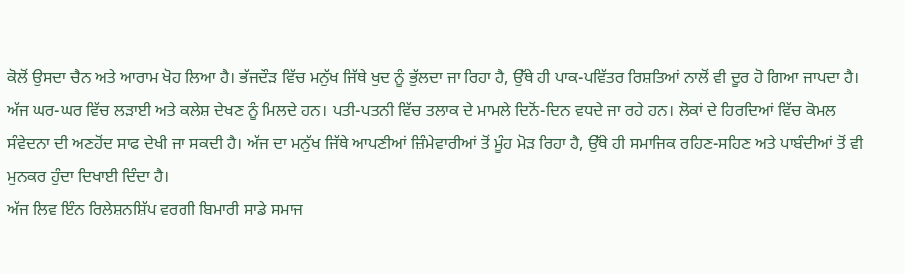ਕੋਲੋਂ ਉਸਦਾ ਚੈਨ ਅਤੇ ਆਰਾਮ ਖੋਹ ਲਿਆ ਹੈ। ਭੱਜਦੌੜ ਵਿੱਚ ਮਨੁੱਖ ਜਿੱਥੇ ਖੁਦ ਨੂੰ ਭੁੱਲਦਾ ਜਾ ਰਿਹਾ ਹੈ, ਉੱਥੇ ਹੀ ਪਾਕ-ਪਵਿੱਤਰ ਰਿਸ਼ਤਿਆਂ ਨਾਲੋਂ ਵੀ ਦੂਰ ਹੋ ਗਿਆ ਜਾਪਦਾ ਹੈ। ਅੱਜ ਘਰ-ਘਰ ਵਿੱਚ ਲੜਾਈ ਅਤੇ ਕਲੇਸ਼ ਦੇਖਣ ਨੂੰ ਮਿਲਦੇ ਹਨ। ਪਤੀ-ਪਤਨੀ ਵਿੱਚ ਤਲਾਕ ਦੇ ਮਾਮਲੇ ਦਿਨੋਂ-ਦਿਨ ਵਧਦੇ ਜਾ ਰਹੇ ਹਨ। ਲੋਕਾਂ ਦੇ ਹਿਰਦਿਆਂ ਵਿੱਚ ਕੋਮਲ ਸੰਵੇਦਨਾ ਦੀ ਅਣਹੋਂਦ ਸਾਫ ਦੇਖੀ ਜਾ ਸਕਦੀ ਹੈ। ਅੱਜ ਦਾ ਮਨੁੱਖ ਜਿੱਥੇ ਆਪਣੀਆਂ ਜ਼ਿੰਮੇਵਾਰੀਆਂ ਤੋਂ ਮੂੰਹ ਮੋੜ ਰਿਹਾ ਹੈ, ਉੱਥੇ ਹੀ ਸਮਾਜਿਕ ਰਹਿਣ-ਸਹਿਣ ਅਤੇ ਪਾਬੰਦੀਆਂ ਤੋਂ ਵੀ ਮੁਨਕਰ ਹੁੰਦਾ ਦਿਖਾਈ ਦਿੰਦਾ ਹੈ।
ਅੱਜ ਲਿਵ ਇੰਨ ਰਿਲੇਸ਼ਨਸ਼ਿੱਪ ਵਰਗੀ ਬਿਮਾਰੀ ਸਾਡੇ ਸਮਾਜ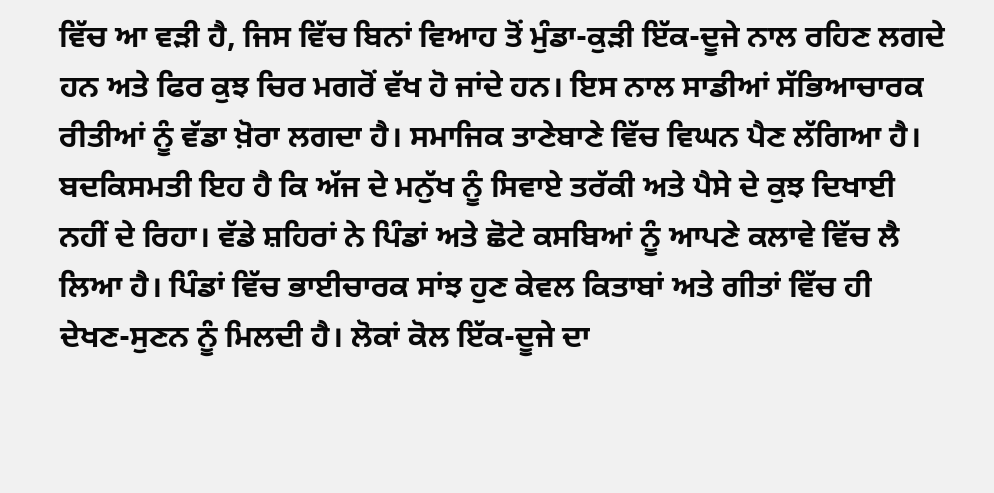ਵਿੱਚ ਆ ਵੜੀ ਹੈ, ਜਿਸ ਵਿੱਚ ਬਿਨਾਂ ਵਿਆਹ ਤੋਂ ਮੁੰਡਾ-ਕੁੜੀ ਇੱਕ-ਦੂਜੇ ਨਾਲ ਰਹਿਣ ਲਗਦੇ ਹਨ ਅਤੇ ਫਿਰ ਕੁਝ ਚਿਰ ਮਗਰੋਂ ਵੱਖ ਹੋ ਜਾਂਦੇ ਹਨ। ਇਸ ਨਾਲ ਸਾਡੀਆਂ ਸੱਭਿਆਚਾਰਕ ਰੀਤੀਆਂ ਨੂੰ ਵੱਡਾ ਖ਼ੋਰਾ ਲਗਦਾ ਹੈ। ਸਮਾਜਿਕ ਤਾਣੇਬਾਣੇ ਵਿੱਚ ਵਿਘਨ ਪੈਣ ਲੱਗਿਆ ਹੈ। ਬਦਕਿਸਮਤੀ ਇਹ ਹੈ ਕਿ ਅੱਜ ਦੇ ਮਨੁੱਖ ਨੂੰ ਸਿਵਾਏ ਤਰੱਕੀ ਅਤੇ ਪੈਸੇ ਦੇ ਕੁਝ ਦਿਖਾਈ ਨਹੀਂ ਦੇ ਰਿਹਾ। ਵੱਡੇ ਸ਼ਹਿਰਾਂ ਨੇ ਪਿੰਡਾਂ ਅਤੇ ਛੋਟੇ ਕਸਬਿਆਂ ਨੂੰ ਆਪਣੇ ਕਲਾਵੇ ਵਿੱਚ ਲੈ ਲਿਆ ਹੈ। ਪਿੰਡਾਂ ਵਿੱਚ ਭਾਈਚਾਰਕ ਸਾਂਝ ਹੁਣ ਕੇਵਲ ਕਿਤਾਬਾਂ ਅਤੇ ਗੀਤਾਂ ਵਿੱਚ ਹੀ ਦੇਖਣ-ਸੁਣਨ ਨੂੰ ਮਿਲਦੀ ਹੈ। ਲੋਕਾਂ ਕੋਲ ਇੱਕ-ਦੂਜੇ ਦਾ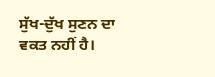ਸੁੱਖ-ਦੁੱਖ ਸੁਣਨ ਦਾ ਵਕਤ ਨਹੀਂ ਹੈ।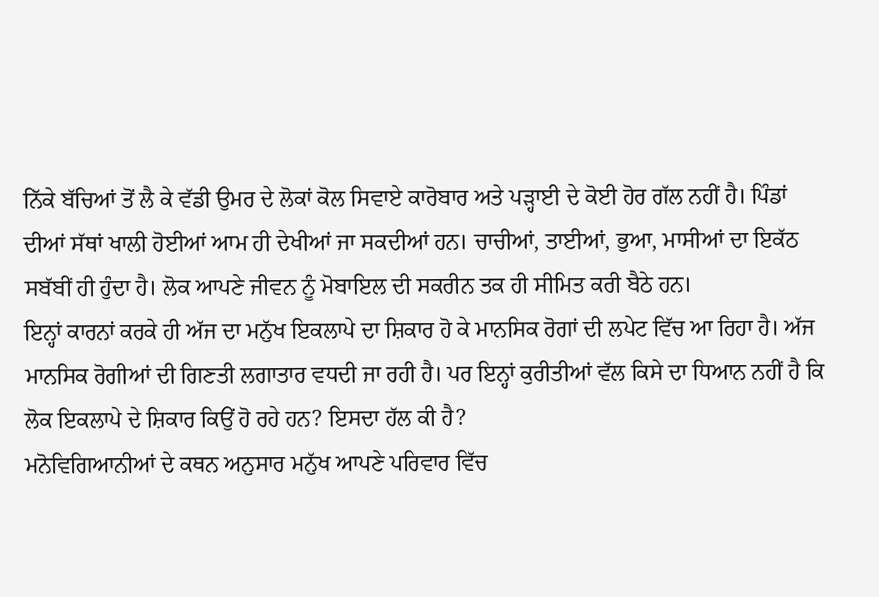ਨਿੱਕੇ ਬੱਚਿਆਂ ਤੋਂ ਲੈ ਕੇ ਵੱਡੀ ਉਮਰ ਦੇ ਲੋਕਾਂ ਕੋਲ ਸਿਵਾਏ ਕਾਰੋਬਾਰ ਅਤੇ ਪੜ੍ਹਾਈ ਦੇ ਕੋਈ ਹੋਰ ਗੱਲ ਨਹੀਂ ਹੈ। ਪਿੰਡਾਂ ਦੀਆਂ ਸੱਥਾਂ ਖਾਲੀ ਹੋਈਆਂ ਆਮ ਹੀ ਦੇਖੀਆਂ ਜਾ ਸਕਦੀਆਂ ਹਨ। ਚਾਚੀਆਂ, ਤਾਈਆਂ, ਭੁਆ, ਮਾਸੀਆਂ ਦਾ ਇਕੱਠ ਸਬੱਬੀਂ ਹੀ ਹੁੰਦਾ ਹੈ। ਲੋਕ ਆਪਣੇ ਜੀਵਨ ਨੂੰ ਮੋਬਾਇਲ ਦੀ ਸਕਰੀਨ ਤਕ ਹੀ ਸੀਮਿਤ ਕਰੀ ਬੈਠੇ ਹਨ।
ਇਨ੍ਹਾਂ ਕਾਰਨਾਂ ਕਰਕੇ ਹੀ ਅੱਜ ਦਾ ਮਨੁੱਖ ਇਕਲਾਪੇ ਦਾ ਸ਼ਿਕਾਰ ਹੋ ਕੇ ਮਾਨਸਿਕ ਰੋਗਾਂ ਦੀ ਲਪੇਟ ਵਿੱਚ ਆ ਰਿਹਾ ਹੈ। ਅੱਜ ਮਾਨਸਿਕ ਰੋਗੀਆਂ ਦੀ ਗਿਣਤੀ ਲਗਾਤਾਰ ਵਧਦੀ ਜਾ ਰਹੀ ਹੈ। ਪਰ ਇਨ੍ਹਾਂ ਕੁਰੀਤੀਆਂ ਵੱਲ ਕਿਸੇ ਦਾ ਧਿਆਨ ਨਹੀਂ ਹੈ ਕਿ ਲੋਕ ਇਕਲਾਪੇ ਦੇ ਸ਼ਿਕਾਰ ਕਿਉਂ ਹੋ ਰਹੇ ਹਨ? ਇਸਦਾ ਹੱਲ ਕੀ ਹੈ?
ਮਨੋਵਿਗਿਆਨੀਆਂ ਦੇ ਕਥਨ ਅਨੁਸਾਰ ਮਨੁੱਖ ਆਪਣੇ ਪਰਿਵਾਰ ਵਿੱਚ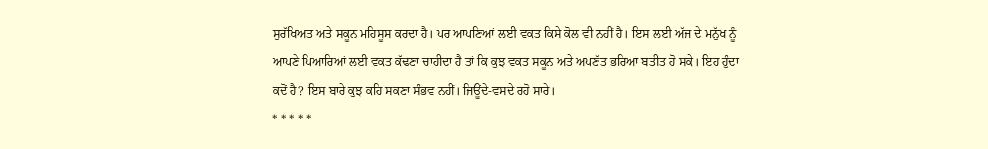ਸੁਰੱਖਿਅਤ ਅਤੇ ਸਕੂਨ ਮਹਿਸੂਸ ਕਰਦਾ ਹੈ। ਪਰ ਆਪਣਿਆਂ ਲਈ ਵਕਤ ਕਿਸੇ ਕੋਲ ਵੀ ਨਹੀਂ ਹੈ। ਇਸ ਲਈ ਅੱਜ ਦੇ ਮਨੁੱਖ ਨੂੰ ਆਪਣੇ ਪਿਆਰਿਆਂ ਲਈ ਵਕਤ ਕੱਢਣਾ ਚਾਹੀਦਾ ਹੈ ਤਾਂ ਕਿ ਕੁਝ ਵਕਤ ਸਕੂਨ ਅਤੇ ਅਪਣੱਤ ਭਰਿਆ ਬਤੀਤ ਹੋ ਸਕੇ। ਇਹ ਹੁੰਦਾ ਕਦੋਂ ਹੈ? ਇਸ ਬਾਰੇ ਕੁਝ ਕਹਿ ਸਕਣਾ ਸੰਭਵ ਨਹੀਂ। ਜਿਊਂਦੇ-ਵਸਦੇ ਰਹੋ ਸਾਰੇ।
* * * * *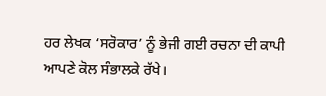ਹਰ ਲੇਖਕ ‘ਸਰੋਕਾਰ’ ਨੂੰ ਭੇਜੀ ਗਈ ਰਚਨਾ ਦੀ ਕਾਪੀ ਆਪਣੇ ਕੋਲ ਸੰਭਾਲਕੇ ਰੱਖੇ।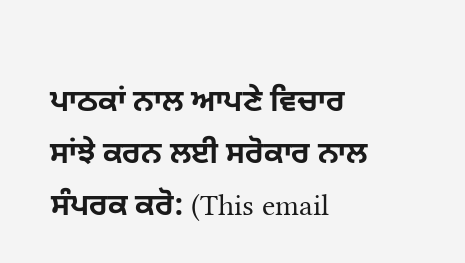ਪਾਠਕਾਂ ਨਾਲ ਆਪਣੇ ਵਿਚਾਰ ਸਾਂਝੇ ਕਰਨ ਲਈ ਸਰੋਕਾਰ ਨਾਲ ਸੰਪਰਕ ਕਰੋ: (This email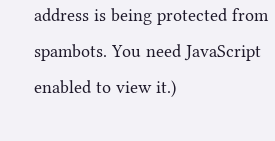address is being protected from spambots. You need JavaScript enabled to view it.)